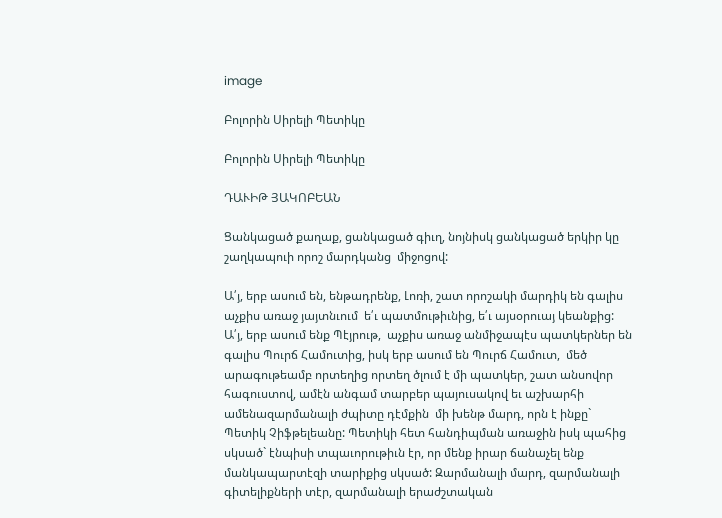image

Բոլորին Սիրելի Պետիկը

Բոլորին Սիրելի Պետիկը

ԴԱՒԻԹ ՅԱԿՈԲԵԱՆ

Ցանկացած քաղաք, ցանկացած գիւղ, նոյնիսկ ցանկացած երկիր կը շաղկապուի որոշ մարդկանց  միջոցով:

Ա՛յ, երբ ասում են, ենթադրենք, Լոռի, շատ որոշակի մարդիկ են գալիս աչքիս առաջ յայտնւում  ե՛ւ պատմութիւնից, ե՛ւ այսօրուայ կեանքից: Ա՛յ, երբ ասում ենք Պէյրութ,  աչքիս առաջ անմիջապէս պատկերներ են գալիս Պուրճ Համուտից, իսկ երբ ասում են Պուրճ Համուտ,  մեծ արագութեամբ որտեղից որտեղ ծլում է մի պատկեր, շատ անսովոր հագուստով, ամէն անգամ տարբեր պայուսակով եւ աշխարհի ամենազարմանալի ժպիտը դէմքին  մի խենթ մարդ, որն է ինքը` Պետիկ Չիֆթելեանը: Պետիկի հետ հանդիպման առաջին իսկ պահից սկսած` էնպիսի տպաւորութիւն էր, որ մենք իրար ճանաչել ենք մանկապարտէզի տարիքից սկսած: Զարմանալի մարդ, զարմանալի գիտելիքների տէր, զարմանալի երաժշտական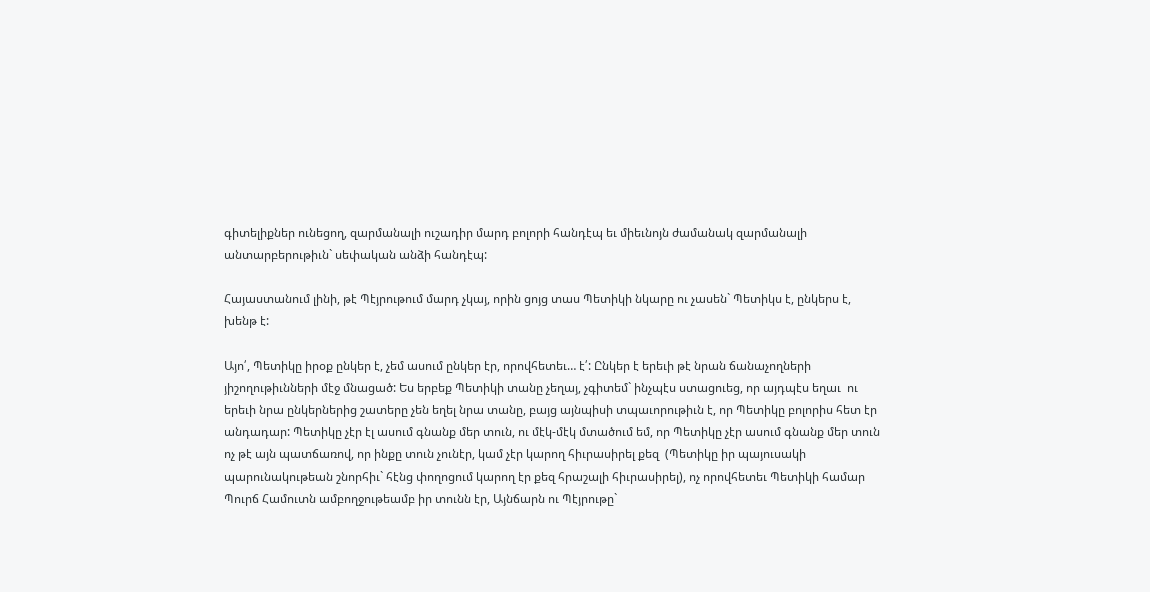գիտելիքներ ունեցող, զարմանալի ուշադիր մարդ բոլորի հանդէպ եւ միեւնոյն ժամանակ զարմանալի անտարբերութիւն` սեփական անձի հանդէպ:

Հայաստանում լինի, թէ Պէյրութում մարդ չկայ, որին ցոյց տաս Պետիկի նկարը ու չասեն` Պետիկս է, ընկերս է, խենթ է:

Այո՛, Պետիկը իրօք ընկեր է, չեմ ասում ընկեր էր, որովհետեւ… է՛: Ընկեր է երեւի թէ նրան ճանաչողների յիշողութիւնների մէջ մնացած: Ես երբեք Պետիկի տանը չեղայ, չգիտեմ` ինչպէս ստացուեց, որ այդպէս եղաւ  ու երեւի նրա ընկերներից շատերը չեն եղել նրա տանը, բայց այնպիսի տպաւորութիւն է, որ Պետիկը բոլորիս հետ էր անդադար: Պետիկը չէր էլ ասում գնանք մեր տուն, ու մէկ-մէկ մտածում եմ, որ Պետիկը չէր ասում գնանք մեր տուն ոչ թէ այն պատճառով, որ ինքը տուն չունէր, կամ չէր կարող հիւրասիրել քեզ  (Պետիկը իր պայուսակի պարունակութեան շնորհիւ` հէնց փողոցում կարող էր քեզ հրաշալի հիւրասիրել), ոչ որովհետեւ Պետիկի համար Պուրճ Համուտն ամբողջութեամբ իր տունն էր, Այնճարն ու Պէյրութը`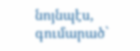նոյնպէս, գումարած`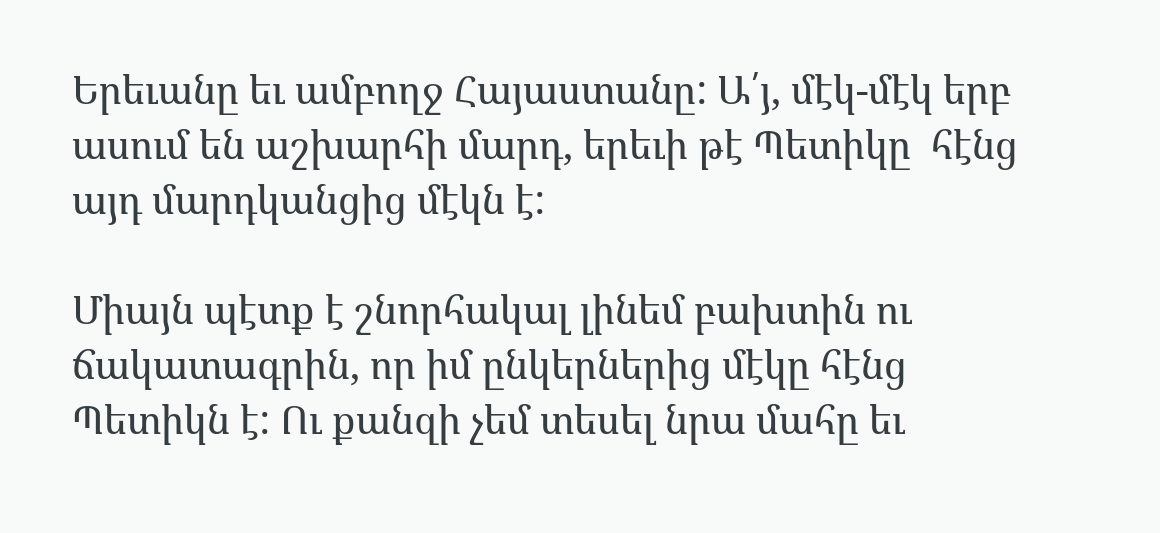Երեւանը եւ ամբողջ Հայաստանը: Ա՛յ, մէկ-մէկ երբ ասում են աշխարհի մարդ, երեւի թէ Պետիկը  հէնց այդ մարդկանցից մէկն է:

Միայն պէտք է շնորհակալ լինեմ բախտին ու ճակատագրին, որ իմ ընկերներից մէկը հէնց Պետիկն է: Ու քանզի չեմ տեսել նրա մահը եւ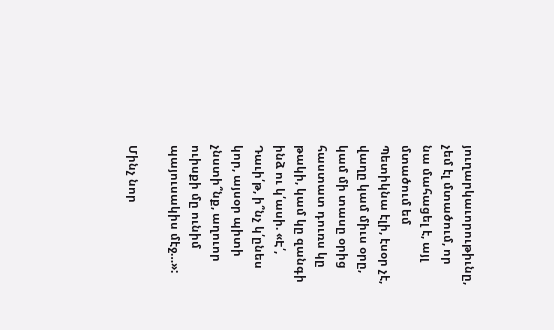յուղարկաւորութիւնը, չեմ էլ մտածում, որ նա մահացել է, այլ մտածում եմ Պետիկնա էլի, էսօր չէ, վաղը կամ միւս օրը, կամ մի տասը օրից հաստատ դուռս կը թակի, կամ կը զանգի ինձ ու կ՛ասի. «Է՛,  Դաւի՛թ, ի՞նչ կ՛ընես կոր, այսօր պիտի  չնստի՞նք, աղուոր ուիսքի մը ունիմ պայուսակիս մէջ…»:

Մինչ նոր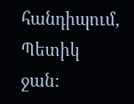հանդիպում, Պետիկ ջան: